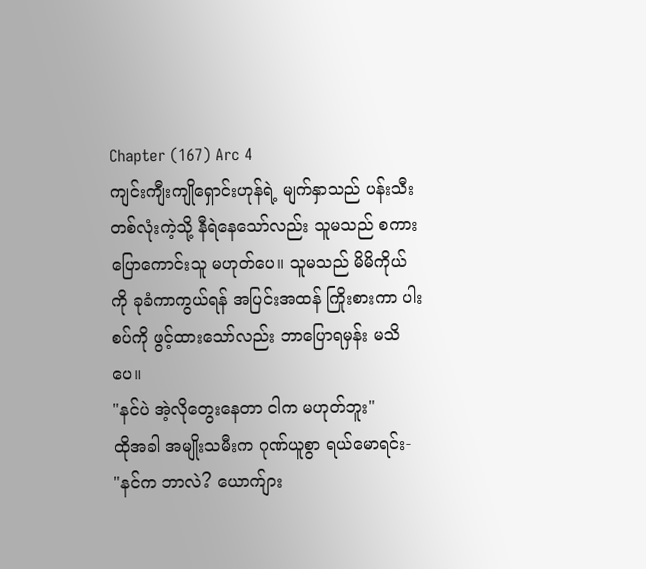Chapter (167) Arc 4
ကျင်းကျီးကျိုရှောင်းဟုန်ရဲ့ မျက်နှာသည် ပန်းသီးတစ်လုံးကဲ့သို့ နီရဲနေသော်လည်း သူမသည် စကားပြောကောင်းသူ မဟုတ်ပေ။ သူမသည် မိမိကိုယ်ကို ခုခံကာကွယ်ရန် အပြင်းအထန် ကြိုးစားကာ ပါးစပ်ကို ဖွင့်ထားသော်လည်း ဘာပြောရမှန်း မသိပေ။
"နင်ပဲ အဲ့လိုတွေးနေတာ ငါက မဟုတ်ဘူး"
ထိုအခါ အမျိုးသမီးက ဂုဏ်ယူစွာ ရယ်မောရင်း-
"နင်က ဘာလဲ? ယောက်ျား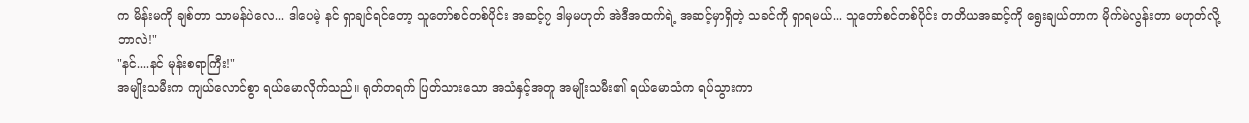က မိန်းမကို ချစ်တာ သာမန်ပဲလေ... ဒါပေမဲ့ နင် ရှာချင်ရင်တော့ သူတော်စင်တစ်ပိုင်း အဆင့်၇ ဒါမှမဟုတ် အဲဒီအထက်ရဲ့ အဆင့်မှာရှိတဲ့ သခင်ကို ရှာရမယ်... သူတော်စင်တစ်ပိုင်း တတိယအဆင့်ကို ရွေးချယ်တာက မိုက်မဲလွန်းတာ မဟုတ်လို့ ဘာလဲ!"
"နင်....နင် မုန်းစရာကြီး!"
အမျိုးသမီးက ကျယ်လောင်စွာ ရယ်မောလိုက်သည်။ ရုတ်တရက် ပြတ်သားသော အသံနှင့်အတူ အမျိုးသမီး၏ ရယ်မောသံက ရပ်သွားကာ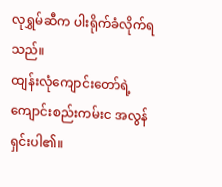လုရွှမ်ဆီက ပါးရိုက်ခံလိုက်ရသည်။
ထျန်းလုံကျောင်းတော်ရဲ့ ကျောင်းစည်းကမ်းင အလွန် ရှင်းပါ၏။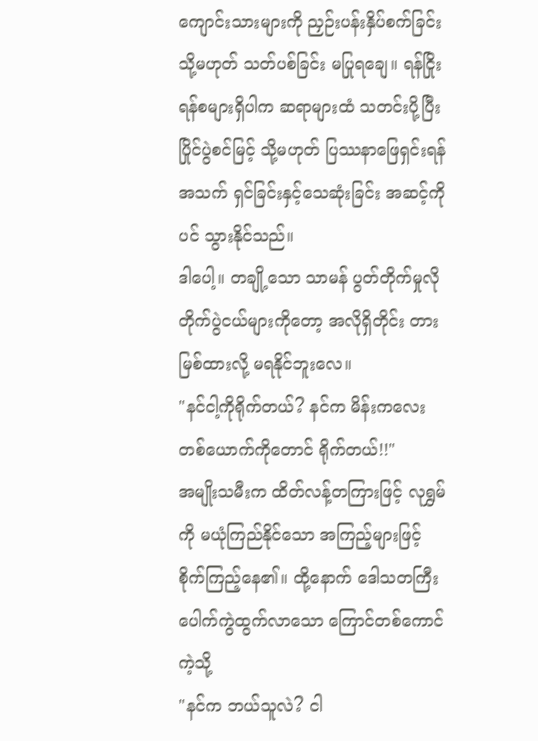ကျောင်းသားများကို ညှဉ်းပန်းနှိပ်စက်ခြင်း သို့မဟုတ် သတ်ပစ်ခြင်း မပြုရချေ။ ရန်ငြိုးရန်စများရှိပါက ဆရာများထံ သတင်းပို့ပြီး ပြိုင်ပွဲစင်မြင့် သို့မဟုတ် ပြဿနာဖြေရှင်းရန် အသက် ရှင်ခြင်းနှင့်သေဆုံးခြင်း အဆင့်ကိုပင် သွားနိုင်သည်။
ဒါပေါ့။ တချို့သော သာမန် ပွတ်တိုက်မှုလို တိုက်ပွဲငယ်များကိုတော့ အလိုရှိတိုင်း တားမြစ်ထားလို့ မရနိုင်ဘူးလေ။
"နင်ငါ့ကိုရိုက်တယ်? နင်က မိန်းကလေးတစ်ယောက်ကိုတောင် ရိုက်တယ်!!"
အမျိုးသမီးက ထိတ်လန့်တကြားဖြင့် လုရွှမ်ကို မယုံကြည်နိုင်သော အကြည့်များဖြင့် စိုက်ကြည့်နေ၏။ ထို့နောက် ဒေါသတကြီး ပေါက်ကွဲထွက်လာသော ကြောင်တစ်ကောင် ကဲ့သို့
"နင်က ဘယ်သူလဲ? ငါ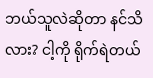ဘယ်သူလဲဆိုတာ နင်သိလား? ငါ့ကို ရိုက်ရဲတယ်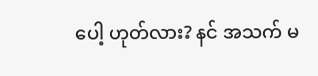ပေါ့ ဟုတ်လား? နင် အသက် မ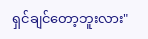ရှင်ချင်တော့ဘူးလား"